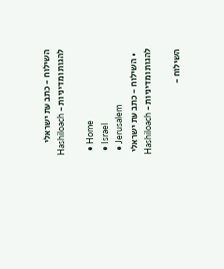השילוח - כתב עת ישראלי להגות ומדיניות - Hashiloach

  • Home
  • Israel
  • Jerusalem
  • השילוח - כתב עת ישראלי להגות ומדיניות - Hashiloach

השילוח -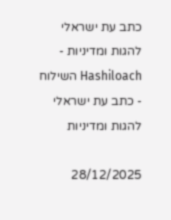כתב עת ישראלי להגות ומדיניות - Hashiloach השילוח - כתב עת ישראלי להגות ומדיניות

28/12/2025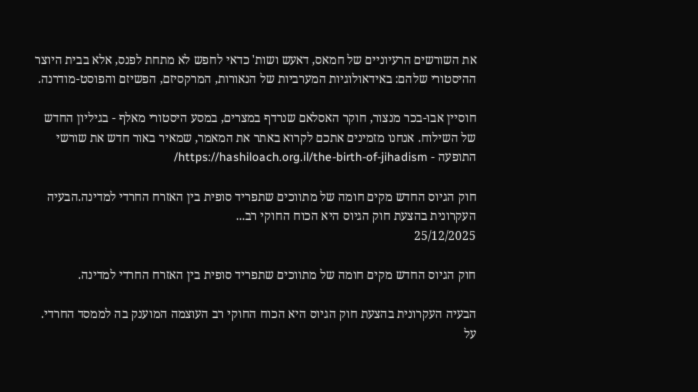את השורשים הרעיוניים של חמאס, דאעש ושות' כדאי לחפש לא מתחת לפנס, אלא בבית היוצר ההיסטורי שלהם: באידאולוגיות המערביות של הנאורות, המרקסיזם, הפשיזם והפוסט-מודרנה.

חוסיין אבו-בכר מנצור, חוקר האסלאם שנרדף במצרים, במסע היסטורי מאלף - בגיליון החדש של השילוח. אנחנו מזמינים אתכם לקרוא באתר את המאמר, שמאיר באור חדש את שורשי התופעה - https://hashiloach.org.il/the-birth-of-jihadism/

חוק הגיוס החדש מקים חומה של מתווכים שתפריד סופית בין האזרח החרדי למדינה.הבעיה העקרונית בהצעת חוק הגיוס היא הכוח החוקי רב...
25/12/2025

חוק הגיוס החדש מקים חומה של מתווכים שתפריד סופית בין האזרח החרדי למדינה.

הבעיה העקרונית בהצעת חוק הגיוס היא הכוח החוקי רב העוצמה המוענק בה לממסד החרדי. על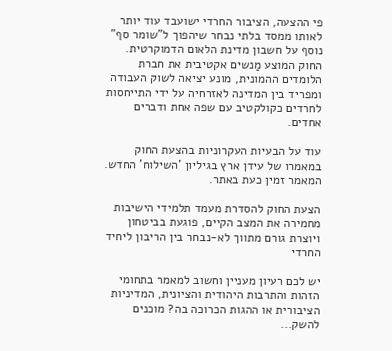פי ההצעה, הציבור החרדי ישועבד עוד יותר לאותו ממסד בלתי נבחר שיהפוך ל"שומר סף" נוסף על חשבון מדינת הלאום הדמוקרטית. החוק המוצע מַנשים אקטיבית את חברת הלומדים ההמונית, מונע יציאה לשוק העבודה ומפריד בין המדינה לאזרחיה על ידי התייחסות לחרדים כקולקטיב עם שפה אחת ודברים אחדים.

עוד על הבעיות העקרוניות בהצעת החוק במאמרו של עידן ארץ בגיליון 'השילוח' החדש. המאמר זמין כעת באתר.

הצעת החוק להסדרת מעמד תלמידי הישיבות מחמירה את המצב הקיים, פוגעת בביטחון ויוצרת גורם מתווך לא-נבחר בין הריבון ליחיד החרדי

יש לכם רעיון מעניין וחשוב למאמר בתחומי הזהות והתרבות היהודית והציונית, המדיניות הציבורית או ההגות הכרוכה בה? מוכנים להשק...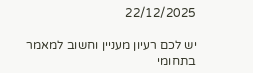22/12/2025

יש לכם רעיון מעניין וחשוב למאמר בתחומי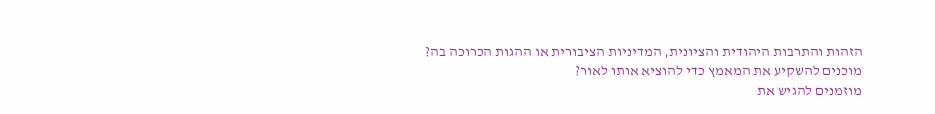הזהות והתרבות היהודית והציונית, המדיניות הציבורית או ההגות הכרוכה בה?
מוכנים להשקיע את המאמץ כדי להוציא אותו לאור?
מוזמנים להגיש את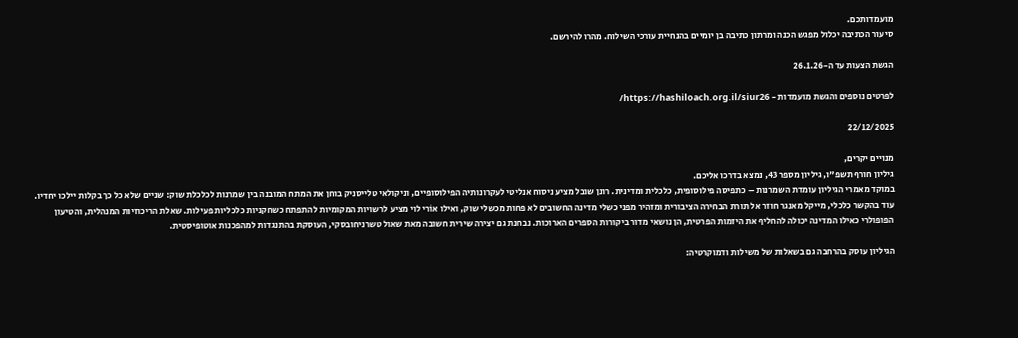מועמדותכם.
סיעור הכתיבה יכלול מפגש הכנה ומרתון כתיבה בן יומיים בהנחיית עורכי השילוח. מהרו להירשם.

הגשת הצעות עד ה-26.1.26

לפרטים נוספים והגשת מועמדות - https://hashiloach.org.il/siur26/

22/12/2025

מנויים יקרים,
גיליון חורף תשפ"ו, גיליון מספר 43, נמצא בדרכו אליכם.
במוקד מאמרי הגיליון עומדת השמרנות – כתפיסה פילוסופית, כלכלית ומדינית. רונן שובל מציע ניסוח אנליטי לעקרונותיה הפילוסופיים, וניקולאי טלייסניק בוחן את המתח המובנה בין שמרנות לכלכלת שוק: שניים שלא כל כך בקלות יילכו יחדיו. עוד בהקשר כלכלי, מייקל מאנגר חוזר אל תורת הבחירה הציבורית ומזהיר מפני כשלי מדינה החשובים לא פחות מכשלי שוק, ואילו אוֹרי לוי מציע לרשויות המקומיות להתפתח כשחקניות כלכליות פעילות. שאלת הריכוזיות המנהלית, והטיעון הפופולרי כאילו המדינה יכולה להחליף את היזמות הפרטית, הן נושאי מדור ביקורות הספרים הארוכות. נבחנת גם יצירה שירית חשובה מאת שאול טשרניחובסקי, העוסקת בהתנגדות למהפכנות אוטופיסטית.

הגיליון עוסק בהרחבה גם בשאלות של משילות ודמוקרטיה: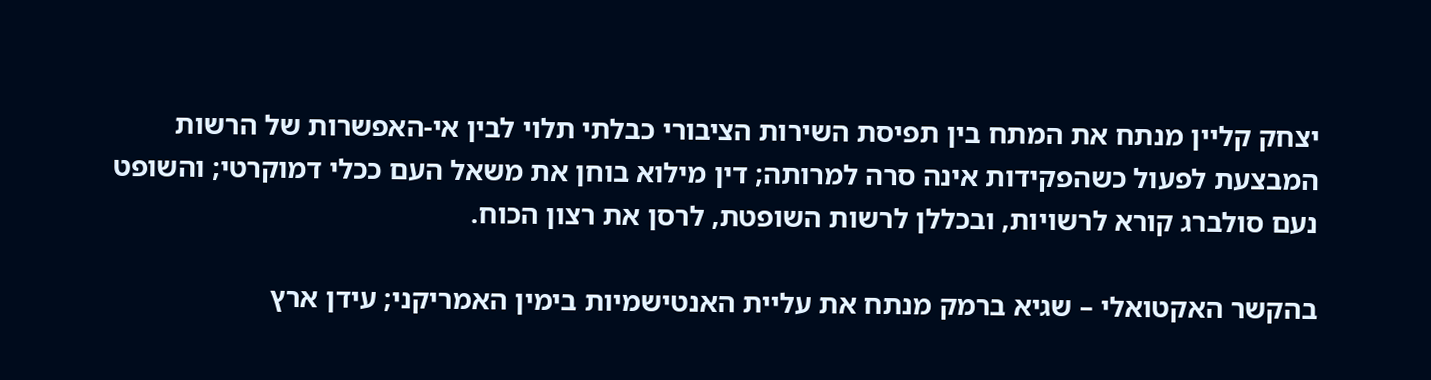יצחק קליין מנתח את המתח בין תפיסת השירות הציבורי כבלתי תלוי לבין אי-האפשרות של הרשות המבצעת לפעול כשהפקידות אינה סרה למרותה; דין מילוא בוחן את משאל העם ככלי דמוקרטי; והשופט נעם סולברג קורא לרשויות, ובכללן לרשות השופטת, לרסן את רצון הכוח.

בהקשר האקטואלי – שגיא ברמק מנתח את עליית האנטישמיות בימין האמריקני; עידן ארץ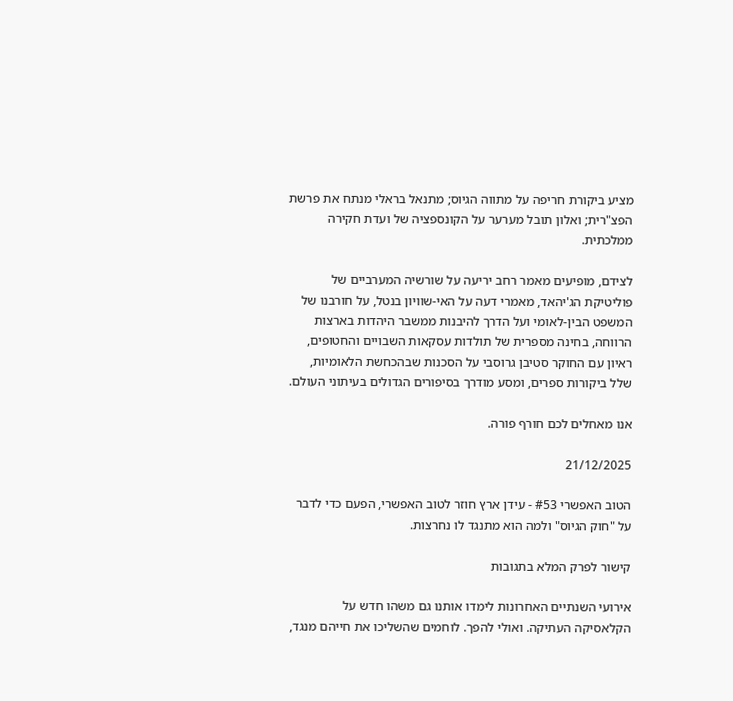מציע ביקורת חריפה על מתווה הגיוס; מתנאל בראלי מנתח את פרשת הפצ"רית; ואלון תובל מערער על הקונספציה של ועדת חקירה ממלכתית.

לצידם, מופיעים מאמר רחב יריעה על שורשיה המערביים של פוליטיקת הג'יהאד, מאמרי דעה על האי-שוויון בנטל, על חורבנו של המשפט הבין-לאומי ועל הדרך להיבנות ממשבר היהדות בארצות הרווחה, בחינה מספרית של תולדות עסקאות השבויים והחטופים, ראיון עם החוקר סטיבן גרוסבי על הסכנות שבהכחשת הלאומיות, שלל ביקורות ספרים, ומסע מודרך בסיפורים הגדולים בעיתוני העולם.

אנו מאחלים לכם חורף פורה.

21/12/2025

הטוב האפשרי #53 - עידן ארץ חוזר לטוב האפשרי, הפעם כדי לדבר על "חוק הגיוס" ולמה הוא מתנגד לו נחרצות.

קישור לפרק המלא בתגובות

אירועי השנתיים האחרונות לימדו אותנו גם משהו חדש על הקלאסיקה העתיקה. ואולי להפך. לוחמים שהשליכו את חייהם מנגד,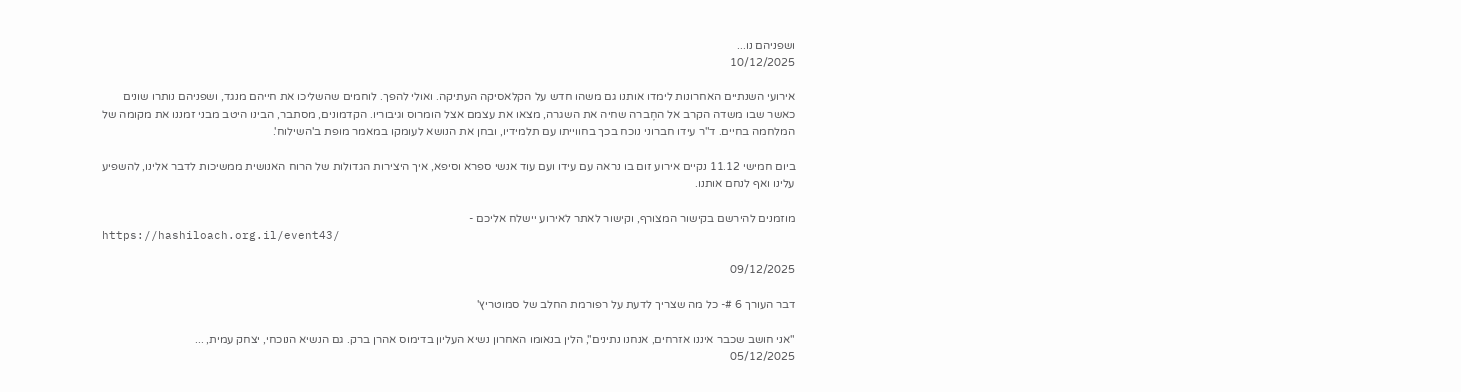ושפניהם נו...
10/12/2025

אירועי השנתיים האחרונות לימדו אותנו גם משהו חדש על הקלאסיקה העתיקה. ואולי להפך. לוחמים שהשליכו את חייהם מנגד, ושפניהם נותרו שונים כאשר שבו משדה הקרב אל החֶברה שחיה את השגרה, מצאו את עצמם אצל הומרוס וגיבוריו. הקדמונים, מסתבר, הבינו היטב מבני זמננו את מקומה של המלחמה בחיים. ד"ר עידו חברוני נוכח בכך בחווייתו עם תלמידיו, ובחן את הנושא לעומקו במאמר מופת ב'השילוח'.

ביום חמישי 11.12 נקיים אירוע זום בו נראה עם עידו ועם עוד אנשי ספרא וסיפא, איך היצירות הגדולות של הרוח האנושית ממשיכות לדבר אלינו, להשפיע עלינו ואף לנחם אותנו.

מוזמנים להירשם בקישור המצורף, וקישור לאתר לאירוע יישלח אליכם -
https://hashiloach.org.il/event43/

09/12/2025

דבר העורך 6 #- כל מה שצריך לדעת על רפורמת החלב של סמוטריץ'

"אני חושב שכבר איננו אזרחים, אנחנו נתינים", הלין בנאומו האחרון נשיא העליון בדימוס אהרן ברק. גם הנשיא הנוכחי, יצחק עמית, ...
05/12/2025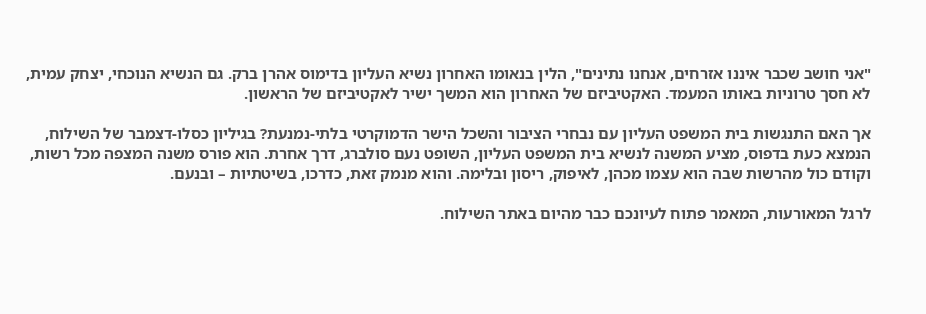"אני חושב שכבר איננו אזרחים, אנחנו נתינים", הלין בנאומו האחרון נשיא העליון בדימוס אהרן ברק. גם הנשיא הנוכחי, יצחק עמית, לא חסך טרוניות באותו המעמד. האקטיביזם של האחרון הוא המשך ישיר לאקטיביזם של הראשון.

אך האם התנגשות בית המשפט העליון עם נבחרי הציבור והשכל הישר הדמוקרטי בלתי-נמנעת? בגיליון כסלו-דצמבר של השילוח, הנמצא כעת בדפוס, מציע המשנה לנשיא בית המשפט העליון, השופט נעם סולברג, דרך אחרת. הוא פורס משנה המצפה מכל רשות, וקודם כול מהרשות שבה הוא עצמו מכהן, לאיפוק, ריסון ובלימה. והוא מנמק זאת, כדרכו, בשיטתיות – ובנעם.

לרגל המאורעות, המאמר פתוח לעיונכם כבר מהיום באתר השילוח.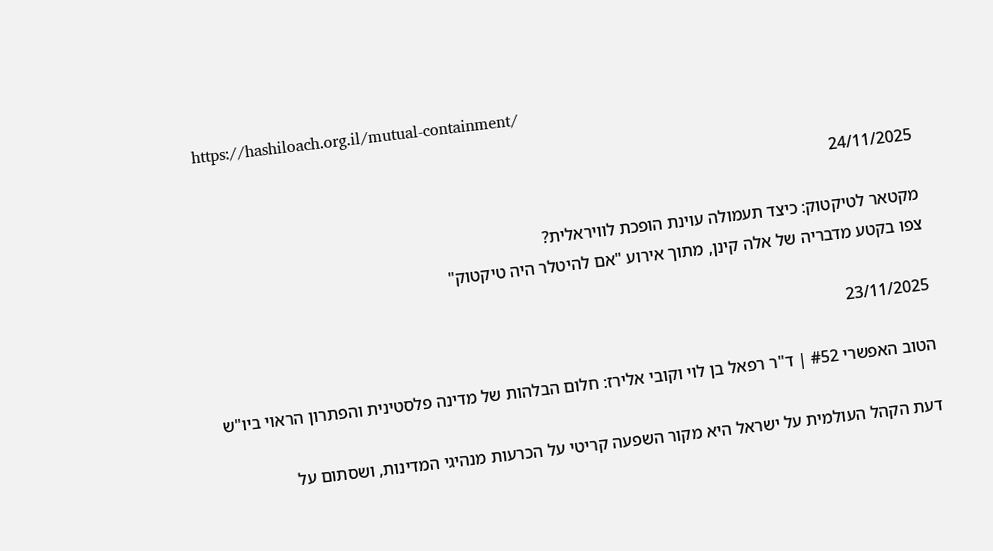https://hashiloach.org.il/mutual-containment/

24/11/2025

מקטאר לטיקטוק: כיצד תעמולה עוינת הופכת לוויראלית?
צפו בקטע מדבריה של אלה קינן, מתוך אירוע "אם להיטלר היה טיקטוק"

23/11/2025

הטוב האפשרי #52 | ד"ר רפאל בן לוי וקובי אלירז: חלום הבלהות של מדינה פלסטינית והפתרון הראוי ביו"ש

דעת הקהל העולמית על ישראל היא מקור השפעה קריטי על הכרעות מנהיגי המדינות, ושסתום על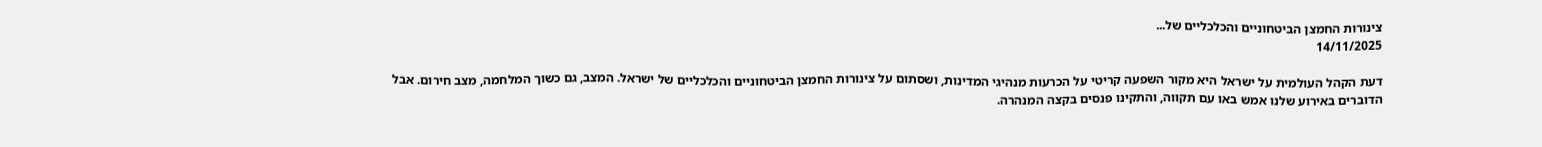צינורות החמצן הביטחוניים והכלכליים של...
14/11/2025

דעת הקהל העולמית על ישראל היא מקור השפעה קריטי על הכרעות מנהיגי המדינות, ושסתום על צינורות החמצן הביטחוניים והכלכליים של ישראל. המצב, גם כשוך המלחמה, מצב חירום. אבל הדוברים באירוע שלנו אמש באו עם תקווה, והתקינו פנסים בקצה המנהרה.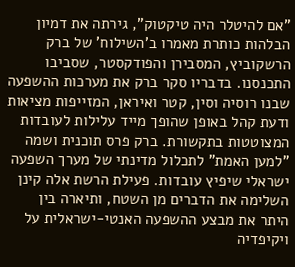"אם להיטלר היה טיקטוק", גירתה את דמיון הבלהות כותרת מאמרו ב'השילוח' של ברק הרשקוביץ, המסבירן והפודקסטר, שסביבו התכנסנו. בדבריו סקר ברק את מערכות ההשפעה שבנו רוסיה וסין, קטר ואיראן, המזייפות מציאות ודעת קהל באופן שהופך מייד עלילות לעובדות המצוטטות בתקשורת. ברק פרס תוכנית ושמה "למען האמת" לתכלול מדינתי של מערך השפעה ישראלי שיפיץ עובדות. פעילת הרשת אלה קינן השלימה את הדברים מן השטח, ותיארה בין היתר את מבצע ההשפעה האנטי-ישראלית על ויקיפדיה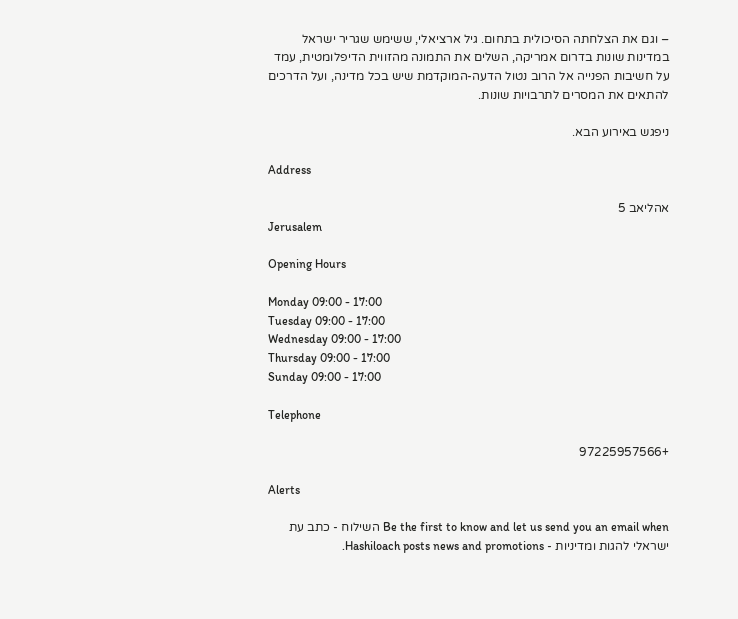– וגם את הצלחתה הסיכולית בתחום. גיל ארציאלי, ששימש שגריר ישראל במדינות שונות בדרום אמריקה, השלים את התמונה מהזווית הדיפלומטית, עמד על חשיבות הפנייה אל הרוב נטול הדעה-המוקדמת שיש בכל מדינה, ועל הדרכים להתאים את המסרים לתרבויות שונות.

ניפגש באירוע הבא.

Address

אהליאב 5
Jerusalem

Opening Hours

Monday 09:00 - 17:00
Tuesday 09:00 - 17:00
Wednesday 09:00 - 17:00
Thursday 09:00 - 17:00
Sunday 09:00 - 17:00

Telephone

+97225957566

Alerts

Be the first to know and let us send you an email when השילוח - כתב עת ישראלי להגות ומדיניות - Hashiloach posts news and promotions.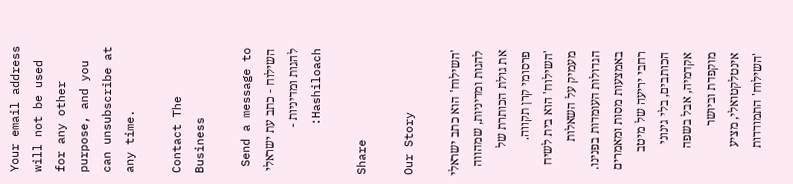Your email address will not be used for any other purpose, and you can unsubscribe at any time.

Contact The Business

Send a message to השילוח - כתב עת ישראלי להגות ומדיניות - Hashiloach:

Share

Our Story

'השילוח' הוא כתב ישראלי להגות ומדיניות, שמהווה את גולת הכותרת של פרסומי קרן תקווה. 'השילוח' הוא בית לשיח מעמיק על השאלות הגדולות העומדות בפנינו. באמצעות מסות ומאמרים רחבי יריעה של מיטב הכותבים, בלי גינוני אקדמיה, אבל בשפה מוקפדת וביושר אינטלקטואלי, מציע 'השילוח' התמודדות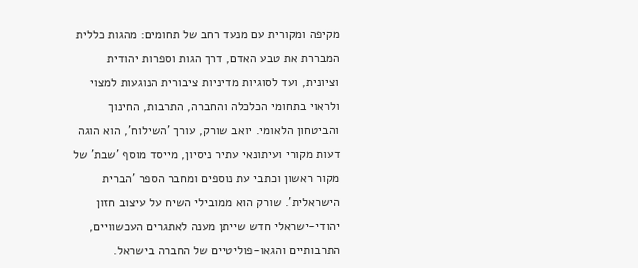מקיפה ומקורית עם מנעד רחב של תחומים: מהגות כללית המבררת את טבע האדם, דרך הגות וספרות יהודית וציונית, ועד לסוגיות מדיניות ציבורית הנוגעות למצוי ולראוי בתחומי הכלכלה והחברה, התרבות, החינוך והביטחון הלאומי. יואב שורק, עורך 'השילוח', הוא הוגה דעות מקורי ועיתונאי עתיר ניסיון, מייסד מוסף 'שבת' של מקור ראשון וכתבי עת נוספים ומחבר הספר 'הברית הישראלית'. שורק הוא ממובילי השיח על עיצוב חזון יהודי-ישראלי חדש שייתן מענה לאתגרים העכשוויים, התרבותיים והגאו-פוליטיים של החברה בישראל.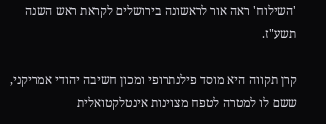'השילוח' ראה אור לראשונה בירושלים לקראת ראש השנה תשע"ז.

קרן תקווה היא מוסד פילנתרופי ומכון חשיבה יהודי אמריקני, ששם לו למטרה לטפח מצוינות אינטלקטואלית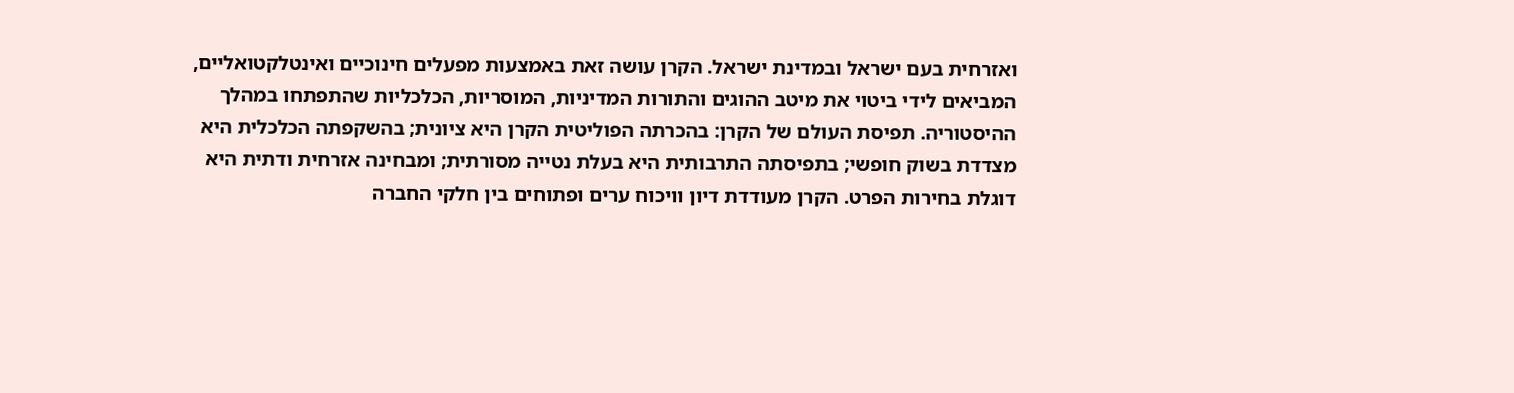ואזרחית בעם ישראל ובמדינת ישראל. הקרן עושה זאת באמצעות מפעלים חינוכיים ואינטלקטואליים, המביאים לידי ביטוי את מיטב ההוגים והתורות המדיניות, המוסריות, הכלכליות שהתפתחו במהלך ההיסטוריה. תפיסת העולם של הקרן: בהכרתה הפוליטית הקרן היא ציונית; בהשקפתה הכלכלית היא מצדדת בשוק חופשי; בתפיסתה התרבותית היא בעלת נטייה מסורתית; ומבחינה אזרחית ודתית היא דוגלת בחירות הפרט. הקרן מעודדת דיון וויכוח ערים ופתוחים בין חלקי החברה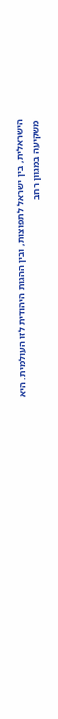הישראלית, בין ישראל לתפוצות, ובין ההגות היהודית לזו העולמית. היא משקיעה במגוון רחב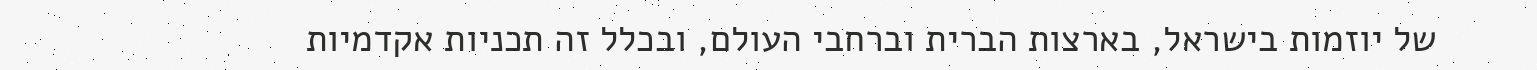של יוזמות בישראל, בארצות הברית וברחבי העולם, ובכלל זה תכניות אקדמיות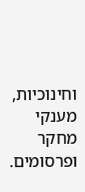וחינוכיות, מענקי מחקר ופרסומים.